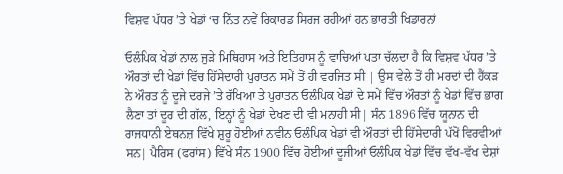ਵਿਸ਼ਵ ਪੱਧਰ ’ਤੇ ਖੇਡਾਂ ‘ਚ ਨਿੱਤ ਨਵੇਂ ਰਿਕਾਰਡ ਸਿਰਜ ਰਹੀਆਂ ਹਨ ਭਾਰਤੀ ਖਿਡਾਰਨਾਂ

ਓਲੰਪਿਕ ਖੇਡਾਂ ਨਾਲ ਜੁੜੇ ਮਿਥਿਹਾਸ ਅਤੇ ਇਤਿਹਾਸ ਨੂੰ ਵਾਚਿਆਂ ਪਤਾ ਚੱਲਦਾ ਹੈ ਕਿ ਵਿਸ਼ਵ ਪੱਧਰ ’ਤੇ ਔਰਤਾਂ ਦੀ ਖੇਡਾਂ ਵਿੱਚ ਹਿੱਸੇਦਾਰੀ ਪੁਰਾਤਨ ਸਮੇਂ ਤੋਂ ਹੀ ਵਰਜਿਤ ਸੀ | ਉਸ ਵੇਲੇ ਤੋਂ ਹੀ ਮਰਦਾਂ ਦੀ ਹੈਂਕੜ ਨੇ ਔਰਤ ਨੂੰ ਦੂਜੇ ਦਰਜੇ ’ਤੇ ਰੱਖਿਆ ਤੇ ਪੁਰਾਤਨ ਓਲੰਪਿਕ ਖੇਡਾਂ ਦੇ ਸਮੇਂ ਵਿੱਚ ਔਰਤਾਂ ਨੂੰ ਖੇਡਾਂ ਵਿੱਚ ਭਾਗ ਲੈਣਾ ਤਾਂ ਦੂਰ ਦੀ ਗੱਲ, ਇਨ੍ਹਾਂ ਨੂੰ ਖੇਡਾਂ ਦੇਖਣ ਦੀ ਵੀ ਮਨਾਹੀ ਸੀ| ਸੰਨ 1896 ਵਿੱਚ ਯੂਨਾਨ ਦੀ ਰਾਜਧਾਨੀ ਏਥਨਜ਼ ਵਿੱਖੇ ਸ਼ੁਰੂ ਹੋਈਆਂ ਨਵੀਨ ਓਲੰਪਿਕ ਖੇਡਾਂ ਵੀ ਔਰਤਾਂ ਦੀ ਹਿੱਸੇਦਾਰੀ ਪੱਖੋਂ ਵਿਰਵੀਆਂ ਸਨ| ਪੈਰਿਸ (ਫਰਾਂਸ) ਵਿੱਖੇ ਸੰਨ 1900 ਵਿੱਚ ਹੋਈਆਂ ਦੂਜੀਆਂ ਓਲੰਪਿਕ ਖੇਡਾਂ ਵਿੱਚ ਵੱਖ-ਵੱਖ ਦੇਸ਼ਾਂ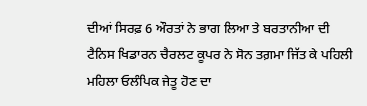ਦੀਆਂ ਸਿਰਫ਼ 6 ਔਰਤਾਂ ਨੇ ਭਾਗ ਲਿਆ ਤੇ ਬਰਤਾਨੀਆ ਦੀ ਟੈਨਿਸ ਖਿਡਾਰਨ ਚੈਰਲਟ ਕੂਪਰ ਨੇ ਸੋਨ ਤਗ਼ਮਾ ਜਿੱਤ ਕੇ ਪਹਿਲੀ ਮਹਿਲਾ ਓਲੰਪਿਕ ਜੇਤੂ ਹੋਣ ਦਾ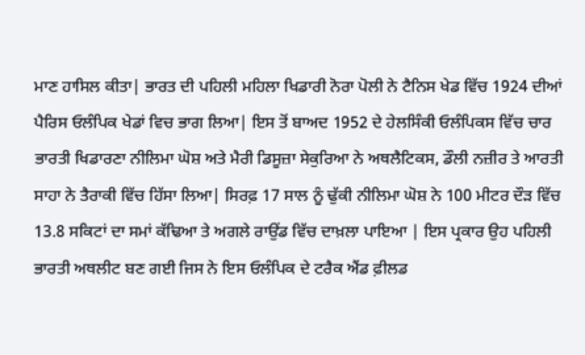ਮਾਣ ਹਾਸਿਲ ਕੀਤਾ| ਭਾਰਤ ਦੀ ਪਹਿਲੀ ਮਹਿਲਾ ਖਿਡਾਰੀ ਨੋਰਾ ਪੋਲੀ ਨੇ ਟੈਨਿਸ ਖੇਡ ਵਿੱਚ 1924 ਦੀਆਂ ਪੈਰਿਸ ਓਲੰਪਿਕ ਖੇਡਾਂ ਵਿਚ ਭਾਗ ਲਿਆ| ਇਸ ਤੋਂ ਬਾਅਦ 1952 ਦੇ ਹੇਲਸਿੰਕੀ ਓਲੰਪਿਕਸ ਵਿੱਚ ਚਾਰ ਭਾਰਤੀ ਖਿਡਾਰਣਾ ਨੀਲਿਮਾ ਘੋਸ਼ ਅਤੇ ਮੈਰੀ ਡਿਸੂਜ਼ਾ ਸੇਕੁਰਿਆ ਨੇ ਅਥਲੈਟਿਕਸ, ਡੌਲੀ ਨਜ਼ੀਰ ਤੇ ਆਰਤੀ ਸਾਹਾ ਨੇ ਤੈਰਾਕੀ ਵਿੱਚ ਹਿੱਸਾ ਲਿਆ| ਸਿਰਫ਼ 17 ਸਾਲ ਨੂੰ ਢੁੱਕੀ ਨੀਲਿਮਾ ਘੋਸ਼ ਨੇ 100 ਮੀਟਰ ਦੌੜ ਵਿੱਚ 13.8 ਸਕਿਟਾਂ ਦਾ ਸਮਾਂ ਕੱਢਿਆ ਤੇ ਅਗਲੇ ਰਾਉਂਡ ਵਿੱਚ ਦਾਖ਼ਲਾ ਪਾਇਆ | ਇਸ ਪ੍ਰਕਾਰ ਉਹ ਪਹਿਲੀ ਭਾਰਤੀ ਅਥਲੀਟ ਬਣ ਗਈ ਜਿਸ ਨੇ ਇਸ ਓਲੰਪਿਕ ਦੇ ਟਰੈਕ ਐਂਡ ਫ਼ੀਲਡ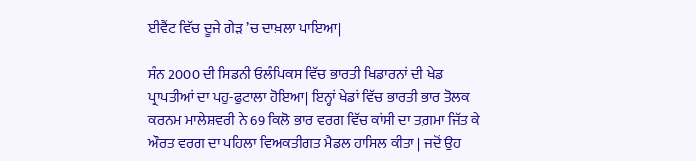ਈਵੈਂਟ ਵਿੱਚ ਦੂਜੇ ਗੇੜ ’ਚ ਦਾਖ਼ਲਾ ਪਾਇਆ|

ਸੰਨ 2000 ਦੀ ਸਿਡਨੀ ਓਲੰਪਿਕਸ ਵਿੱਚ ਭਾਰਤੀ ਖਿਡਾਰਨਾਂ ਦੀ ਖੇਡ ਪ੍ਰਾਪਤੀਆਂ ਦਾ ਪਹੁ-ਫੁਟਾਲਾ ਹੋਇਆ| ਇਨ੍ਹਾਂ ਖੇਡਾਂ ਵਿੱਚ ਭਾਰਤੀ ਭਾਰ ਤੋਲਕ ਕਰਨਮ ਮਾਲੇਸ਼ਵਰੀ ਨੇ 69 ਕਿਲੋ ਭਾਰ ਵਰਗ ਵਿੱਚ ਕਾਂਸੀ ਦਾ ਤਗ਼ਮਾ ਜਿੱਤ ਕੇ ਔਰਤ ਵਰਗ ਦਾ ਪਹਿਲਾ ਵਿਅਕਤੀਗਤ ਮੈਡਲ ਹਾਸਿਲ ਕੀਤਾ | ਜਦੋਂ ਉਹ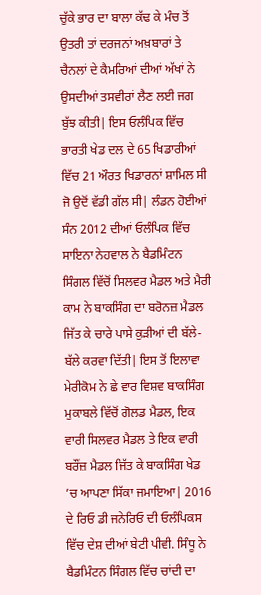ਚੁੱਕੇ ਭਾਰ ਦਾ ਬਾਲਾ ਕੱਢ ਕੇ ਮੰਚ ਤੋਂ ਉਤਰੀ ਤਾਂ ਦਰਜਨਾਂ ਅਖ਼ਬਾਰਾਂ ਤੇ ਚੈਨਲਾਂ ਦੇ ਕੈਮਰਿਆਂ ਦੀਆਂ ਅੱਖਾਂ ਨੇ ਉਸਦੀਆਂ ਤਸਵੀਰਾਂ ਲੈਣ ਲਈ ਜਗ ਬੁੱਝ ਕੀਤੀ| ਇਸ ਓਲੰਪਿਕ ਵਿੱਚ ਭਾਰਤੀ ਖੇਡ ਦਲ ਦੇ 65 ਖਿਡਾਰੀਆਂ ਵਿੱਚ 21 ਔਰਤ ਖਿਡਾਰਨਾਂ ਸ਼ਾਮਿਲ ਸੀ ਜੋ ਉਦੋਂ ਵੱਡੀ ਗੱਲ ਸੀ| ਲੰਡਨ ਹੋਈਆਂ ਸੰਨ 2012 ਦੀਆਂ ਓਲੰਪਿਕ ਵਿੱਚ ਸਾਇਨਾ ਨੇਹਵਾਲ ਨੇ ਬੈਡਮਿੰਟਨ ਸਿੰਗਲ ਵਿੱਚੋਂ ਸਿਲਵਰ ਮੈਡਲ ਅਤੇ ਮੈਰੀ ਕਾਮ ਨੇ ਬਾਕਸਿੰਗ ਦਾ ਬਰੋਨਜ਼ ਮੈਡਲ ਜਿੱਤ ਕੇ ਚਾਰੇ ਪਾਸੇ ਕੁੜੀਆਂ ਦੀ ਬੱਲੇ-ਬੱਲੇ ਕਰਵਾ ਦਿੱਤੀ| ਇਸ ਤੋਂ ਇਲਾਵਾ ਮੇਰੀਕੋਮ ਨੇ ਛੇ ਵਾਰ ਵਿਸ਼ਵ ਬਾਕਸਿੰਗ ਮੁਕਾਬਲੇ ਵਿੱਚੋਂ ਗੋਲਡ ਮੈਡਲ, ਇਕ ਵਾਰੀ ਸਿਲਵਰ ਮੈਡਲ ਤੇ ਇਕ ਵਾਰੀ ਬਰੌਂਜ਼ ਮੈਡਲ ਜਿੱਤ ਕੇ ਬਾਕਸਿੰਗ ਖੇਡ ’ਚ ਆਪਣਾ ਸਿੱਕਾ ਜਮਾਇਆ| 2016 ਦੇ ਰਿਓ ਡੀ ਜਨੇਰਿਓ ਦੀ ਓਲੰਪਿਕਸ ਵਿੱਚ ਦੇਸ਼ ਦੀਆਂ ਬੇਟੀ ਪੀਵੀ. ਸਿੰਧੂ ਨੇ ਬੈਡਮਿੰਟਨ ਸਿੰਗਲ ਵਿੱਚ ਚਾਂਦੀ ਦਾ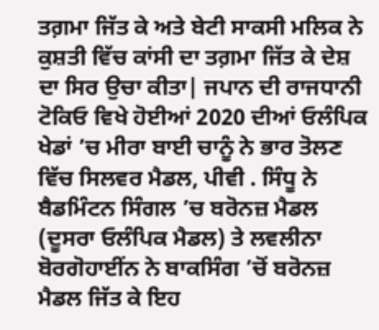ਤਗ਼ਮਾ ਜਿੱਤ ਕੇ ਅਤੇ ਬੇਟੀ ਸਾਕਸੀ ਮਲਿਕ ਨੇ ਕੁਸ਼ਤੀ ਵਿੱਚ ਕਾਂਸੀ ਦਾ ਤਗ਼ਮਾ ਜਿੱਤ ਕੇ ਦੇਸ਼ ਦਾ ਸਿਰ ਉਚਾ ਕੀਤਾ| ਜਪਾਨ ਦੀ ਰਾਜਧਾਨੀ ਟੋਕਿਓ ਵਿਖੇ ਹੋਈਆਂ 2020 ਦੀਆਂ ਓਲੰਪਿਕ ਖੇਡਾਂ ’ਚ ਮੀਰਾ ਬਾਈ ਚਾਨੂੰ ਨੇ ਭਾਰ ਤੋਲਣ ਵਿੱਚ ਸਿਲਵਰ ਮੈਡਲ, ਪੀਵੀ . ਸਿੰਧੂ ਨੇ ਬੈਡਮਿੰਟਨ ਸਿੰਗਲ ’ਚ ਬਰੋਨਜ਼ ਮੈਡਲ (ਦੂਸਰਾ ਓਲੰਪਿਕ ਮੈਡਲ) ਤੇ ਲਵਲੀਨਾ ਬੋਰਗੋਹਾਈਂਨ ਨੇ ਬਾਕਸਿੰਗ ’ਚੋਂ ਬਰੋਨਜ਼ ਮੈਡਲ ਜਿੱਤ ਕੇ ਇਹ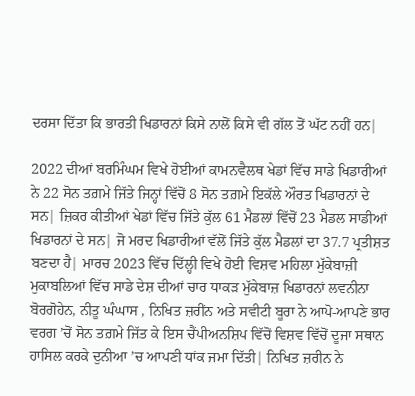ਦਰਸਾ ਦਿੱਤਾ ਕਿ ਭਾਰਤੀ ਖਿਡਾਰਨਾਂ ਕਿਸੇ ਨਾਲੋਂ ਕਿਸੇ ਵੀ ਗੱਲ ਤੋਂ ਘੱਟ ਨਹੀਂ ਹਨ|

2022 ਦੀਆਂ ਬਰਮਿੰਘਮ ਵਿਖੇ ਹੋਈਆਂ ਕਾਮਨਵੈਲਥ ਖੇਡਾਂ ਵਿੱਚ ਸਾਡੇ ਖਿਡਾਰੀਆਂ ਨੇ 22 ਸੋਨ ਤਗ਼ਮੇ ਜਿੱਤੇ ਜਿਨ੍ਹਾਂ ਵਿੱਚੋਂ 8 ਸੋਨ ਤਗ਼ਮੇ ਇਕੱਲੇ ਔਰਤ ਖਿਡਾਰਨਾਂ ਦੇ ਸਨ| ਜ਼ਿਕਰ ਕੀਤੀਆਂ ਖੇਡਾਂ ਵਿੱਚ ਜਿੱਤੇ ਕੁੱਲ 61 ਮੈਡਲਾਂ ਵਿੱਚੋਂ 23 ਮੈਡਲ ਸਾਡੀਆਂ ਖਿਡਾਰਨਾਂ ਦੇ ਸਨ| ਜੋ ਮਰਦ ਖਿਡਾਰੀਆਂ ਵੱਲੋਂ ਜਿੱਤੇ ਕੁੱਲ ਮੈਡਲਾਂ ਦਾ 37.7 ਪ੍ਰਤੀਸ਼ਤ ਬਣਦਾ ਹੈ| ਮਾਰਚ 2023 ਵਿੱਚ ਦਿੱਲ੍ਹੀ ਵਿਖੇ ਹੋਈ ਵਿਸ਼ਵ ਮਹਿਲਾ ਮੁੱਕੇਬਾਜ਼ੀ ਮੁਕਾਬਲਿਆਂ ਵਿੱਚ ਸਾਡੇ ਦੇਸ਼ ਦੀਆਂ ਚਾਰ ਧਾਕੜ ਮੁੱਕੇਬਾਜ਼ ਖਿਡਾਰਨਾਂ ਲਵਨੀਨਾ ਬੋਰਗੋਹੇਨ, ਨੀਤੂ ਘੰਘਾਸ , ਨਿਖਿਤ ਜ਼ਰੀਂਨ ਅਤੇ ਸਵੀਟੀ ਬੂਰਾ ਨੇ ਆਪੋ-ਆਪਣੇ ਭਾਰ ਵਰਗ ’ਚੋਂ ਸੋਨ ਤਗ਼ਮੇ ਜਿੱਤ ਕੇ ਇਸ ਚੈਂਪੀਅਨਸ਼ਿਪ ਵਿੱਚੋਂ ਵਿਸ਼ਵ ਵਿੱਚੋਂ ਦੂਜਾ ਸਥਾਨ ਹਾਸਿਲ ਕਰਕੇ ਦੁਨੀਆ ’ਚ ਆਪਣੀ ਧਾਂਕ ਜਮਾ ਦਿੱਤੀ| ਨਿਖਿਤ ਜ਼ਰੀਨ ਨੇ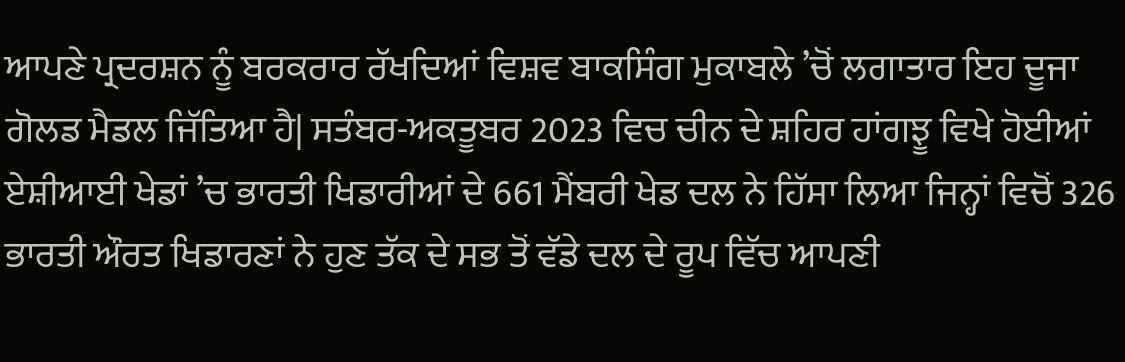ਆਪਣੇ ਪ੍ਰਦਰਸ਼ਨ ਨੂੰ ਬਰਕਰਾਰ ਰੱਖਦਿਆਂ ਵਿਸ਼ਵ ਬਾਕਸਿੰਗ ਮੁਕਾਬਲੇ ’ਚੋਂ ਲਗਾਤਾਰ ਇਹ ਦੂਜਾ ਗੋਲਡ ਮੈਡਲ ਜਿੱਤਿਆ ਹੈ| ਸਤੰਬਰ-ਅਕਤੂਬਰ 2023 ਵਿਚ ਚੀਨ ਦੇ ਸ਼ਹਿਰ ਹਾਂਗਝੂ ਵਿਖੇ ਹੋਈਆਂ ਏਸ਼ੀਆਈ ਖੇਡਾਂ ’ਚ ਭਾਰਤੀ ਖਿਡਾਰੀਆਂ ਦੇ 661 ਮੈਂਬਰੀ ਖੇਡ ਦਲ ਨੇ ਹਿੱਸਾ ਲਿਆ ਜਿਨ੍ਹਾਂ ਵਿਚੋਂ 326 ਭਾਰਤੀ ਔਰਤ ਖਿਡਾਰਣਾਂ ਨੇ ਹੁਣ ਤੱਕ ਦੇ ਸਭ ਤੋਂ ਵੱਡੇ ਦਲ ਦੇ ਰੂਪ ਵਿੱਚ ਆਪਣੀ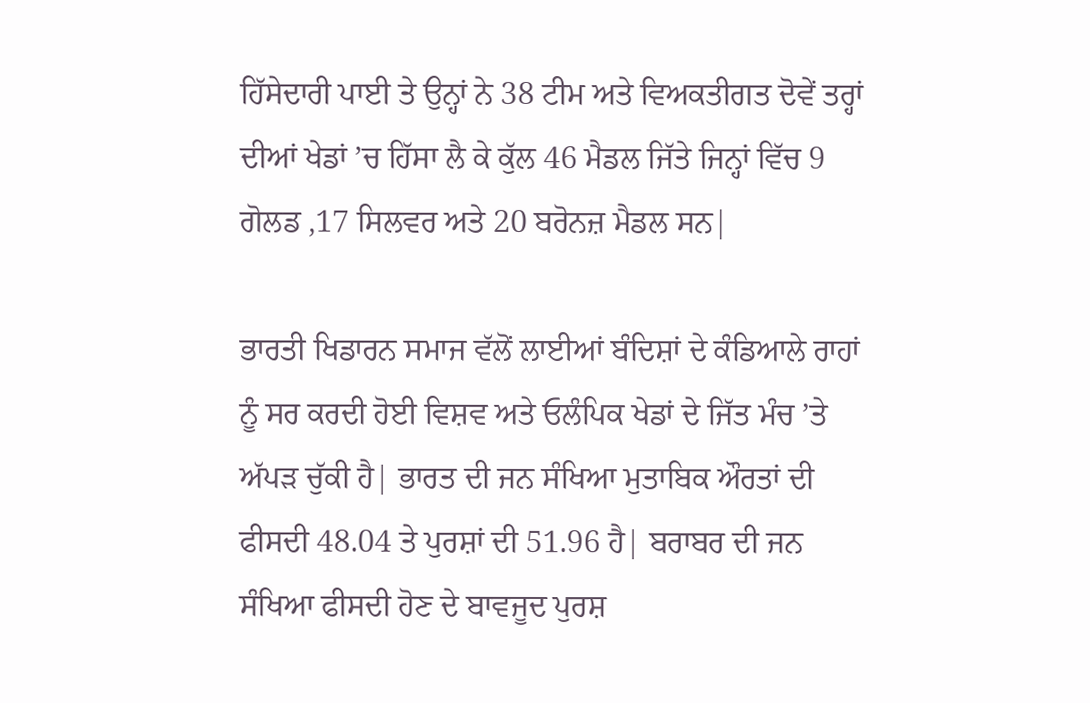ਹਿੱਸੇਦਾਰੀ ਪਾਈ ਤੇ ਉਨ੍ਹਾਂ ਨੇ 38 ਟੀਮ ਅਤੇ ਵਿਅਕਤੀਗਤ ਦੋਵੇਂ ਤਰ੍ਹਾਂ ਦੀਆਂ ਖੇਡਾਂ ’ਚ ਹਿੱਸਾ ਲੈ ਕੇ ਕੁੱਲ 46 ਮੈਡਲ ਜਿੱਤੇ ਜਿਨ੍ਹਾਂ ਵਿੱਚ 9 ਗੋਲਡ ,17 ਸਿਲਵਰ ਅਤੇ 20 ਬਰੋਨਜ਼ ਮੈਡਲ ਸਨ|

ਭਾਰਤੀ ਖਿਡਾਰਨ ਸਮਾਜ ਵੱਲੋਂ ਲਾਈਆਂ ਬੰਦਿਸ਼ਾਂ ਦੇ ਕੰਡਿਆਲੇ ਰਾਹਾਂ ਨੂੰ ਸਰ ਕਰਦੀ ਹੋਈ ਵਿਸ਼ਵ ਅਤੇ ਓਲੰਪਿਕ ਖੇਡਾਂ ਦੇ ਜਿੱਤ ਮੰਚ ’ਤੇ ਅੱਪੜ ਚੁੱਕੀ ਹੈ| ਭਾਰਤ ਦੀ ਜਨ ਸੰਖਿਆ ਮੁਤਾਬਿਕ ਔਰਤਾਂ ਦੀ ਫੀਸਦੀ 48.04 ਤੇ ਪੁਰਸ਼ਾਂ ਦੀ 51.96 ਹੈ| ਬਰਾਬਰ ਦੀ ਜਨ ਸੰਖਿਆ ਫੀਸਦੀ ਹੋਣ ਦੇ ਬਾਵਜੂਦ ਪੁਰਸ਼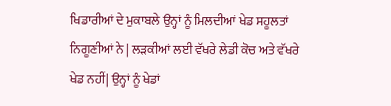ਖਿਡਾਰੀਆਂ ਦੇ ਮੁਕਾਬਲੇ ਉਨ੍ਹਾਂ ਨੂੰ ਮਿਲਦੀਆਂ ਖੇਡ ਸਹੂਲਤਾਂ ਨਿਗੂਣੀਆਂ ਨੇ | ਲੜਕੀਆਂ ਲਈ ਵੱਖਰੇ ਲੇਡੀ ਕੋਚ ਅਤੇ ਵੱਖਰੇ ਖੇਡ ਨਹੀਂ| ਉਨ੍ਹਾਂ ਨੂੰ ਖੇਡਾਂ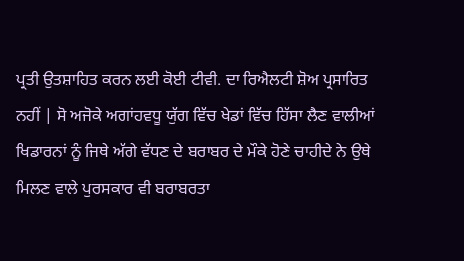ਪ੍ਰਤੀ ਉਤਸ਼ਾਹਿਤ ਕਰਨ ਲਈ ਕੋਈ ਟੀਵੀ. ਦਾ ਰਿਐਲਟੀ ਸ਼ੋਅ ਪ੍ਰਸਾਰਿਤ ਨਹੀਂ | ਸੋ ਅਜੋਕੇ ਅਗਾਂਹਵਧੂ ਯੁੱਗ ਵਿੱਚ ਖੇਡਾਂ ਵਿੱਚ ਹਿੱਸਾ ਲੈਣ ਵਾਲੀਆਂ ਖਿਡਾਰਨਾਂ ਨੂੰ ਜਿਥੇ ਅੱਗੇ ਵੱਧਣ ਦੇ ਬਰਾਬਰ ਦੇ ਮੌਕੇ ਹੋਣੇ ਚਾਹੀਦੇ ਨੇ ਉਥੇ ਮਿਲਣ ਵਾਲੇ ਪੁਰਸਕਾਰ ਵੀ ਬਰਾਬਰਤਾ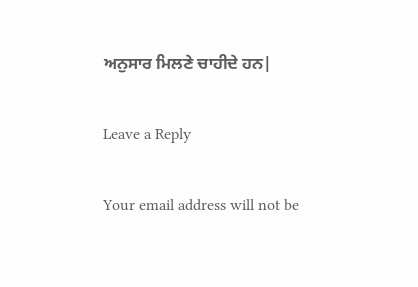ਅਨੁਸਾਰ ਮਿਲਣੇ ਚਾਹੀਦੇ ਹਨ|

Leave a Reply

Your email address will not be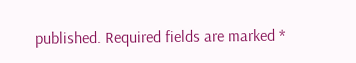published. Required fields are marked *